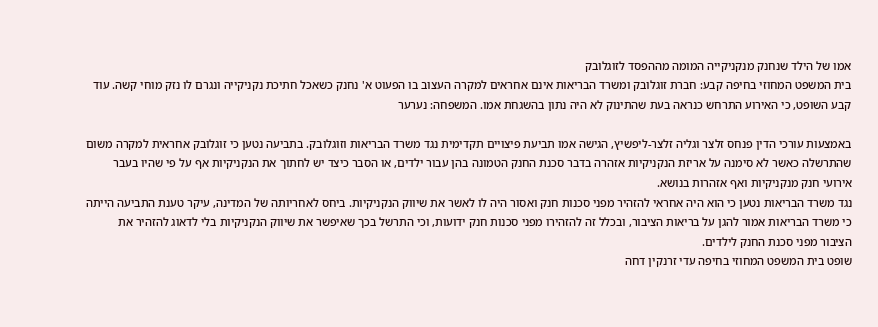אמו של הילד שנחנק מנקניקייה המומה מההפסד לזוגלובק
בית המשפט המחוזי בחיפה קבע: חברת זוגלובק ומשרד הבריאות אינם אחראים למקרה העצוב בו הפעוט א' נחנק כשאכל חתיכת נקניקייה ונגרם לו נזק מוחי קשה. עוד קבע השופט, כי האירוע התרחש כנראה בעת שהתינוק לא היה נתון בהשגחת אמו. המשפחה: נערער

באמצעות עורכי הדין פנחס זלצר וגליה זלצר-ליפשיץ, הגישה אמו תביעת פיצויים תקדימית נגד משרד הבריאות וזוגלובק. בתביעה נטען כי זוגלובק אחראית למקרה משום שהתרשלה כאשר לא סימנה על אריזת הנקניקיות אזהרה בדבר סכנת החנק הטמונה בהן עבור ילדים, או הסבר כיצד יש לחתוך את הנקניקיות אף על פי שהיו בעבר אירועי חנק מנקניקיות ואף אזהרות בנושא.
נגד משרד הבריאות נטען כי הוא היה אחראי להזהיר מפני סכנות חנק ואסור היה לו לאשר את שיווק הנקניקיות. ביחס לאחריותה של המדינה, עיקר טענת התביעה הייתה כי משרד הבריאות אמור להגן על בריאות הציבור, ובכלל זה להזהירו מפני סכנות חנק ידועות, וכי התרשל בכך שאיפשר את שיווק הנקניקיות בלי לדאוג להזהיר את הציבור מפני סכנת החנק לילדים.
שופט בית המשפט המחוזי בחיפה עדי זרנקין דחה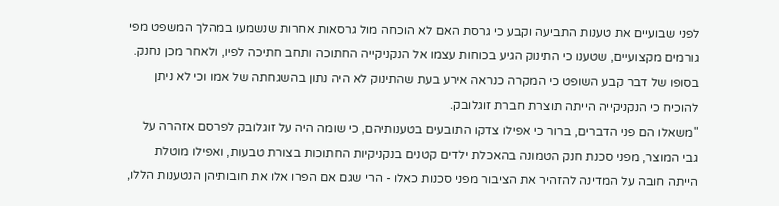לפני שבועיים את טענות התביעה וקבע כי גרסת האם לא הוכחה מול גרסאות אחרות שנשמעו במהלך המשפט מפי גורמים מקצועיים, שטענו כי התינוק הגיע בכוחות עצמו אל הנקניקייה החתוכה ותחב חתיכה לפיו, ולאחר מכן נחנק. בסופו של דבר קבע השופט כי המקרה כנראה אירע בעת שהתינוק לא היה נתון בהשגחתה של אמו וכי לא ניתן להוכיח כי הנקניקייה הייתה תוצרת חברת זוגלובק.
"משאלו הם פני הדברים, ברור כי אפילו צדקו התובעים בטענותיהם, כי שומה היה על זוגלובק לפרסם אזהרה על גבי המוצר, מפני סכנת חנק הטמונה בהאכלת ילדים קטנים בנקניקיות החתוכות בצורת טבעות, ואפילו מוטלת הייתה חובה על המדינה להזהיר את הציבור מפני סכנות כאלו - הרי שגם אם הפרו אלו את חובותיהן הנטענות הללו,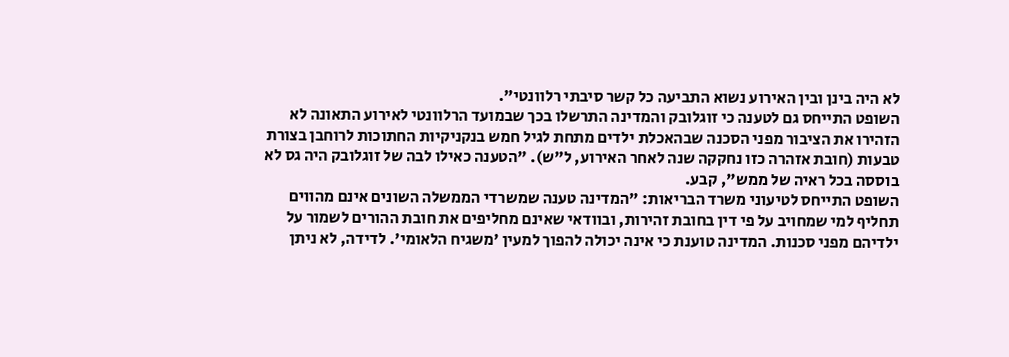לא היה בינן ובין האירוע נשוא התביעה כל קשר סיבתי רלוונטי".
השופט התייחס גם לטענה כי זוגלובק והמדינה התרשלו בכך שבמועד הרלוונטי לאירוע התאונה לא הזהירו את הציבור מפני הסכנה שבהאכלת ילדים מתחת לגיל חמש בנקניקיות החתוכות לרוחבן בצורת טבעות (חובת אזהרה כזו נחקקה שנה לאחר האירוע, ל"ש). "הטענה כאילו לבה של זוגלובק היה גס לא בוססה בכל ראיה של ממש", קבע.
השופט התייחס לטיעוני משרד הבריאות: "המדינה טענה שמשרדי הממשלה השונים אינם מהווים תחליף למי שמחויב על פי דין בחובת זהירות, ובוודאי שאינם מחליפים את חובת ההורים לשמור על ילדיהם מפני סכנות. המדינה טוענת כי אינה יכולה להפוך למעין 'משגיח הלאומי'. לדידה, לא ניתן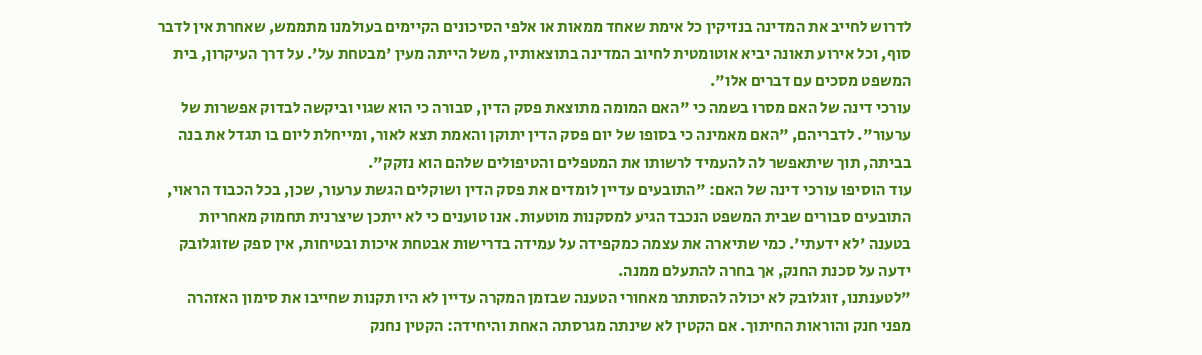לדרוש לחייב את המדינה בנזיקין כל אימת שאחד ממאות או אלפי הסיכונים הקיימים בעולמנו מתממש, שאחרת אין לדבר סוף, וכל אירוע תאונה יביא אוטומטית לחיוב המדינה בתוצאותיו, משל הייתה מעין 'מבטחת על'. על דרך העיקרון, בית המשפט מסכים עם דברים אלו".
עורכי דינה של האם מסרו בשמה כי "האם המומה מתוצאת פסק הדין, סבורה כי הוא שגוי וביקשה לבדוק אפשרות של ערעור". לדבריהם, "האם מאמינה כי בסופו של יום פסק הדין יתוקן והאמת תצא לאור, ומייחלת ליום בו תגדל את בנה בביתה, תוך שיתאפשר לה להעמיד לרשותו את המטפלים והטיפולים שלהם הוא נזקק".
עוד הוסיפו עורכי דינה של האם: "התובעים עדיין לומדים את פסק הדין ושוקלים הגשת ערעור, שכן, בכל הכבוד הראוי, התובעים סבורים שבית המשפט הנכבד הגיע למסקנות מוטעות. אנו טוענים כי לא ייתכן שיצרנית תחמוק מאחריות בטענה 'לא ידעתי'. כמי שתיארה את עצמה כמקפידה על עמידה בדרישות אבטחת איכות ובטיחות, אין ספק שזוגלובק ידעה על סכנת החנק, אך בחרה להתעלם ממנה.
"לטענתנו, זוגלובק לא יכולה להסתתר מאחורי הטענה שבזמן המקרה עדיין לא היו תקנות שחייבו את סימון האזהרה מפני חנק והוראות החיתוך. אם הקטין לא שינתה מגרסתה האחת והיחידה: הקטין נחנק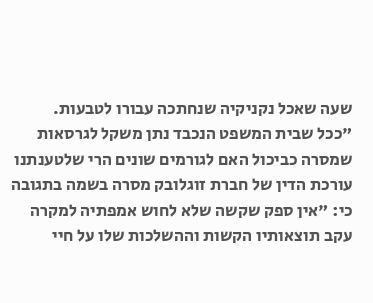שעה שאכל נקניקיה שנחתכה עבורו לטבעות.
"ככל שבית המשפט הנכבד נתן משקל לגרסאות שמסרה כביכול האם לגורמים שונים הרי שלטענתנו
עורכת הדין של חברת זוגלובק מסרה בשמה בתגובה כי: "אין ספק שקשה שלא לחוש אמפתיה למקרה עקב תוצאותיו הקשות וההשלכות שלו על חיי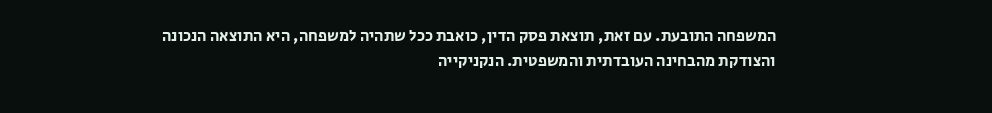המשפחה התובעת. עם זאת, תוצאת פסק הדין, כואבת ככל שתהיה למשפחה, היא התוצאה הנכונה והצודקת מהבחינה העובדתית והמשפטית. הנקניקייה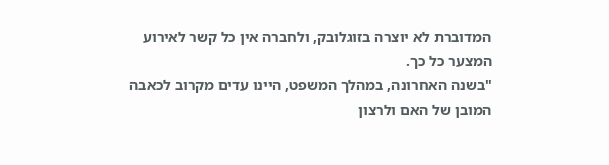המדוברת לא יוצרה בזוגלובק, ולחברה אין כל קשר לאירוע המצער כל כך.
"בשנה האחרונה, במהלך המשפט, היינו עדים מקרוב לכאבה המובן של האם ולרצון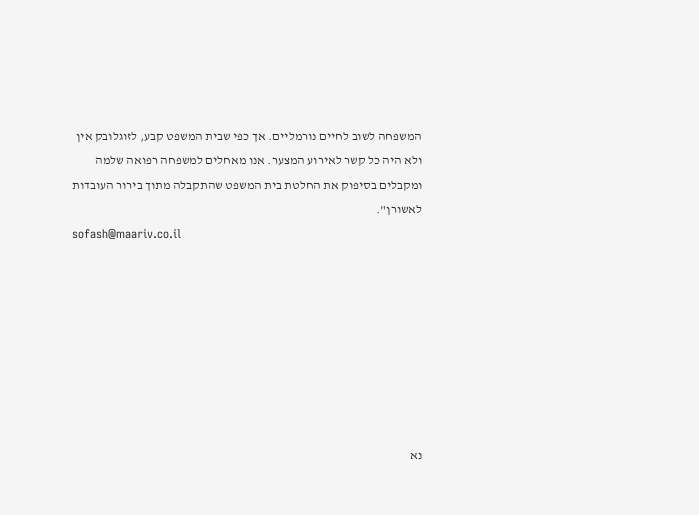המשפחה לשוב לחיים נורמליים. אך כפי שבית המשפט קבע, לזוגלובק אין ולא היה כל קשר לאירוע המצער. אנו מאחלים למשפחה רפואה שלמה ומקבלים בסיפוק את החלטת בית המשפט שהתקבלה מתוך בירור העובדות לאשורן".
sofash@maariv.co.il








נא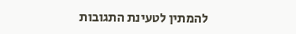להמתין לטעינת התגובות